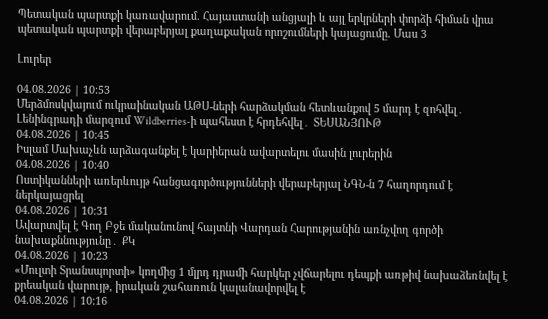Պետական պարտքի կառավարում. Հայաստանի անցյալի և այլ երկրների փորձի հիման վրա պետական պարտքի վերաբերյալ քաղաքական որոշումների կայացումը. Մաս 3

Լուրեր

04.08.2026 | 10:53
Մերձմոսկվայում ուկրաինական ԱԹՍ-ների հարձակման հետևանքով 5 մարդ է զոհվել․ Լենինգրադի մարզում Wildberries-ի պահեստ է հրդեհվել․ ՏԵՍԱՆՅՈՒԹ
04.08.2026 | 10:45
Իսլամ Մախաչևն արձագանքել է կարիերան ավարտելու մասին լուրերին
04.08.2026 | 10:40
Ոստիկանների առերևույթ հանցագործությունների վերաբերյալ ՆԳՆ-ն 7 հաղորդում է ներկայացրել
04.08.2026 | 10:31
Ավարտվել է Գող Բջե մականունով հայտնի Վարդան Հարությանին առնչվող գործի նախաքննությունը․ ՔԿ
04.08.2026 | 10:23
«Մուլտի Տրանսպորտի» կողմից 1 մլրդ դրամի հարկեր չվճարելու դեպքի առթիվ նախաձեռնվել է քրեական վարույթ, իրական շահառուն կալանավորվել է
04.08.2026 | 10:16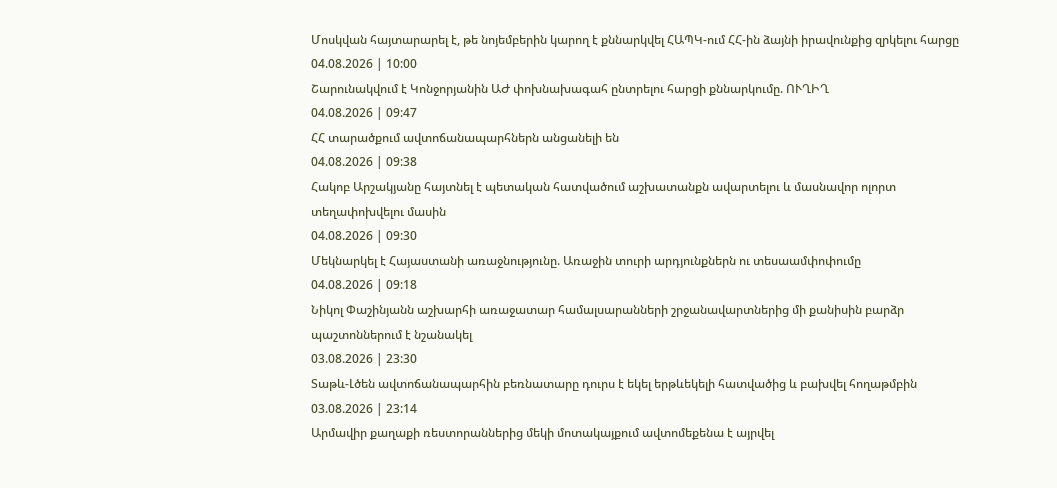Մոսկվան հայտարարել է, թե նոյեմբերին կարող է քննարկվել ՀԱՊԿ-ում ՀՀ-ին ձայնի իրավունքից զրկելու հարցը
04.08.2026 | 10:00
Շարունակվում է Կոնջորյանին ԱԺ փոխնախագահ ընտրելու հարցի քննարկումը. ՈՒՂԻՂ
04.08.2026 | 09:47
ՀՀ տարածքում ավտոճանապարհներն անցանելի են
04.08.2026 | 09:38
Հակոբ Արշակյանը հայտնել է պետական հատվածում աշխատանքն ավարտելու և մասնավոր ոլորտ տեղափոխվելու մասին
04.08.2026 | 09:30
Մեկնարկել է Հայաստանի առաջնությունը. Առաջին տուրի արդյունքներն ու տեսաամփոփումը
04.08.2026 | 09:18
Նիկոլ Փաշինյանն աշխարհի առաջատար համալսարանների շրջանավարտներից մի քանիսին բարձր պաշտոններում է նշանակել
03.08.2026 | 23:30
Տաթև-Լծեն ավտոճանապարհին բեռնատարը դուրս է եկել երթևեկելի հատվածից և բախվել հողաթմբին
03.08.2026 | 23:14
Արմավիր քաղաքի ռեստորաններից մեկի մոտակայքում ավտոմեքենա է այրվել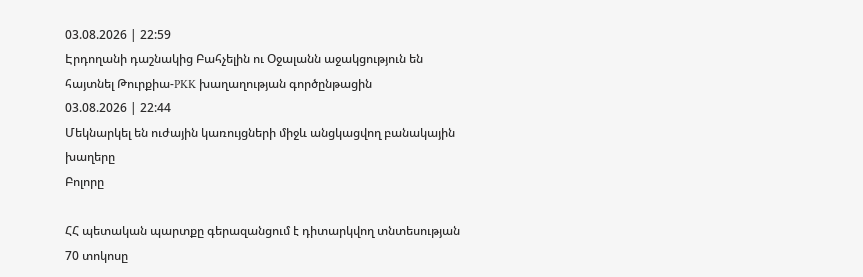03.08.2026 | 22:59
Էրդողանի դաշնակից Բահչելին ու Օջալանն աջակցություն են հայտնել Թուրքիա-PKK խաղաղության գործընթացին
03.08.2026 | 22:44
Մեկնարկել են ուժային կառույցների միջև անցկացվող բանակային խաղերը
Բոլորը

ՀՀ պետական պարտքը գերազանցում է դիտարկվող տնտեսության 70 տոկոսը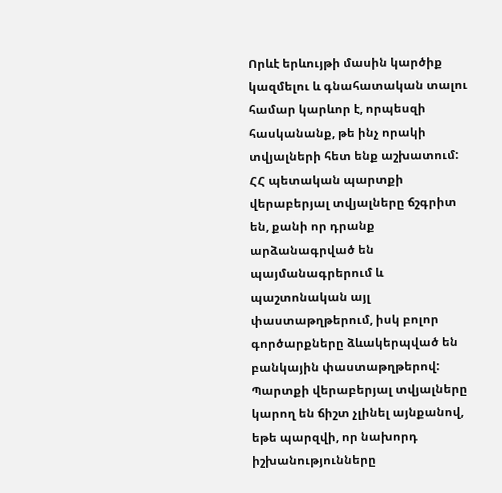Որևէ երևույթի մասին կարծիք կազմելու և գնահատական տալու համար կարևոր է, որպեսզի հասկանանք, թե ինչ որակի տվյալների հետ ենք աշխատում: ՀՀ պետական պարտքի վերաբերյալ տվյալները ճշգրիտ են, քանի որ դրանք արձանագրված են պայմանագրերում և պաշտոնական այլ փաստաթղթերում, իսկ բոլոր գործարքները ձևակերպված են բանկային փաստաթղթերով: Պարտքի վերաբերյալ տվյալները կարող են ճիշտ չլինել այնքանով, եթե պարզվի, որ նախորդ իշխանությունները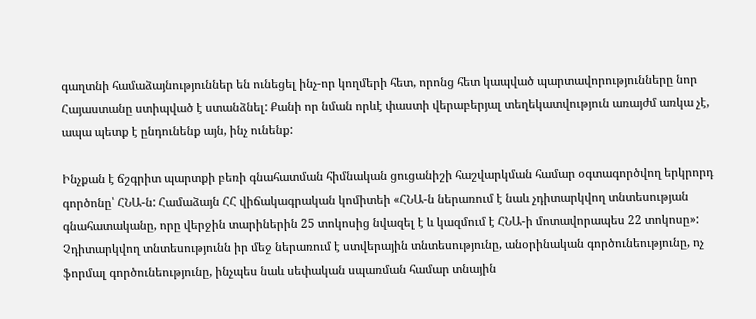գաղտնի համաձայնություններ են ունեցել ինչ-որ կողմերի հետ, որոնց հետ կապված պարտավորությունները նոր Հայաստանը ստիպված է ստանձնել: Քանի որ նման որևէ փաստի վերաբերյալ տեղեկատվություն առայժմ առկա չէ, ապա պետք է ընդունենք այն, ինչ ունենք:

Ինչքան է ճշգրիտ պարտքի բեռի գնահատման հիմնական ցուցանիշի հաշվարկման համար օգտագործվող երկրորդ գործոնը՝ ՀՆԱ-ն: Համաձայն ՀՀ վիճակագրական կոմիտեի «ՀՆԱ-ն ներառում է նաև չդիտարկվող տնտեսության գնահատականը, որը վերջին տարիներին 25 տոկոսից նվազել է և կազմում է ՀՆԱ-ի մոտավորապես 22 տոկոսը»: Չդիտարկվող տնտեսությունն իր մեջ ներառում է ստվերային տնտեսությունը, անօրինական գործունեությունը, ոչ ֆորմալ գործունեությունը, ինչպես նաև սեփական սպառման համար տնային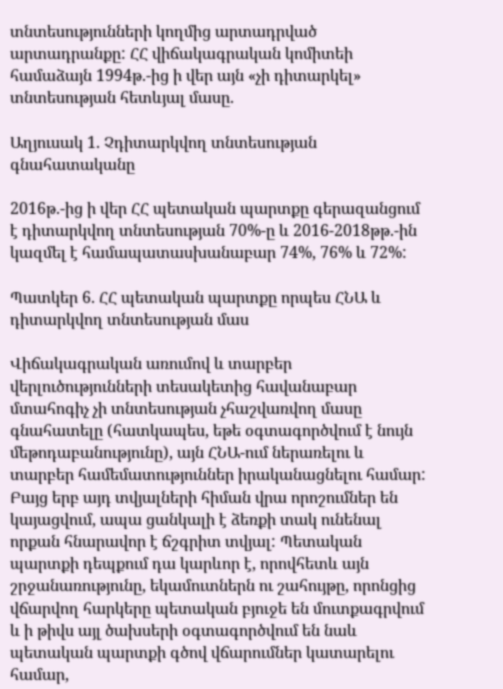տնտեսությունների կողմից արտադրված արտադրանքը: ՀՀ վիճակագրական կոմիտեի համաձայն 1994թ.-ից ի վեր այն «չի դիտարկել» տնտեսության հետևյալ մասը.

Աղյուսակ 1. Չդիտարկվող տնտեսության գնահատականը

2016թ.-ից ի վեր ՀՀ պետական պարտքը գերազանցում է դիտարկվող տնտեսության 70%-ը և 2016-2018թթ.-ին կազմել է համապատասխանաբար 74%, 76% և 72%:

Պատկեր 6. ՀՀ պետական պարտքը որպես ՀՆԱ և դիտարկվող տնտեսության մաս

Վիճակագրական առումով և տարբեր վերլուծությունների տեսակետից հավանաբար մտահոգիչ չի տնտեսության չհաշվառվող մասը գնահատելը (հատկապես, եթե օգտագործվում է նույն մեթոդաբանությունը), այն ՀՆԱ-ում ներառելու և տարբեր համեմատություններ իրականացնելու համար: Բայց երբ այդ տվյալների հիման վրա որոշումներ են կայացվում, ապա ցանկալի է ձեռքի տակ ունենալ որքան հնարավոր է ճշգրիտ տվյալ: Պետական պարտքի դեպքում դա կարևոր է, որովհետև այն շրջանառությունը, եկամուտներն ու շահույթը, որոնցից վճարվող հարկերը պետական բյուջե են մուտքագրվում և ի թիվս այլ ծախսերի օգտագործվում են նաև պետական պարտքի գծով վճարումներ կատարելու համար,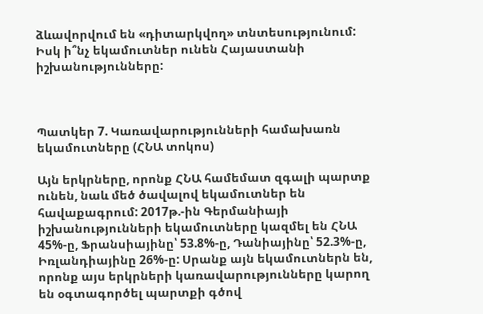ձևավորվում են «դիտարկվող» տնտեսությունում: Իսկ ի՞նչ եկամուտներ ունեն Հայաստանի իշխանությունները:



Պատկեր 7. Կառավարությունների համախառն եկամուտները (ՀՆԱ տոկոս)

Այն երկրները, որոնք ՀՆԱ համեմատ զգալի պարտք ունեն, նաև մեծ ծավալով եկամուտներ են հավաքագրում: 2017թ.-ին Գերմանիայի իշխանությունների եկամուտները կազմել են ՀՆԱ 45%-ը, Ֆրանսիայինը՝ 53.8%-ը, Դանիայինը՝ 52.3%-ը, Իռլանդիայինը 26%-ը: Սրանք այն եկամուտներն են, որոնք այս երկրների կառավարությունները կարող են օգտագործել պարտքի գծով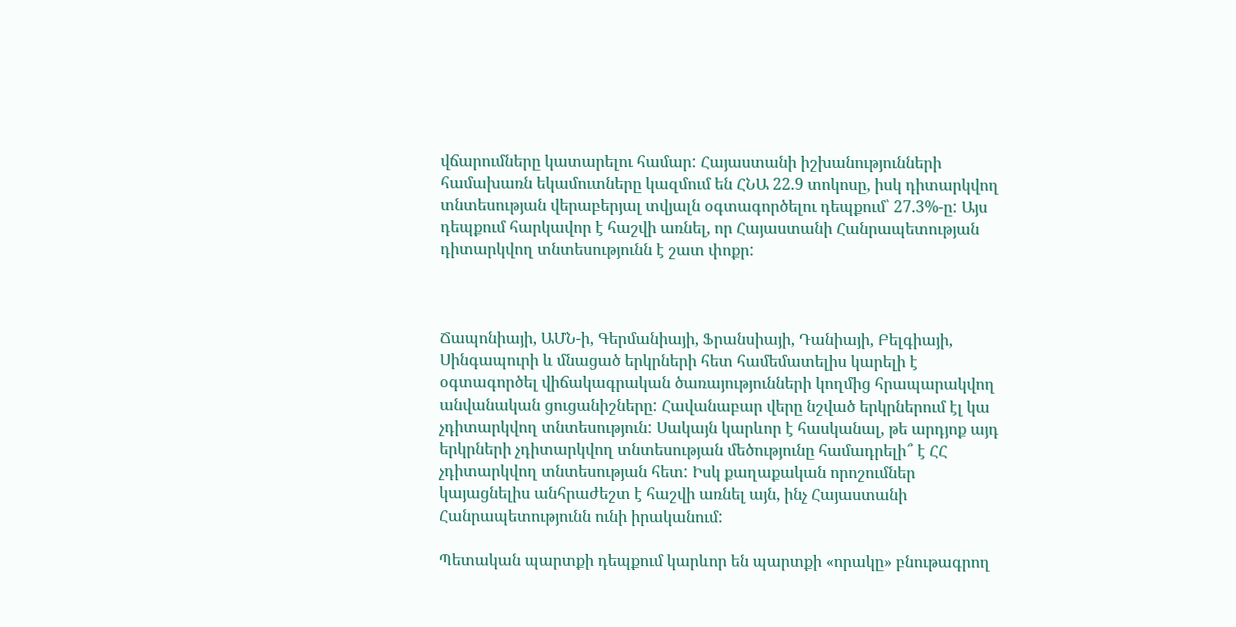վճարումները կատարելու համար: Հայաստանի իշխանությունների համախառն եկամուտները կազմում են ՀՆԱ 22.9 տոկոսը, իսկ դիտարկվող տնտեսության վերաբերյալ տվյալն օգտագործելու դեպքում՝ 27.3%-ը: Այս դեպքում հարկավոր է հաշվի առնել, որ Հայաստանի Հանրապետության դիտարկվող տնտեսությունն է շատ փոքր:



Ճապոնիայի, ԱՄՆ-ի, Գերմանիայի, Ֆրանսիայի, Դանիայի, Բելգիայի, Սինգապուրի և մնացած երկրների հետ համեմատելիս կարելի է օգտագործել վիճակագրական ծառայությունների կողմից հրապարակվող անվանական ցուցանիշները: Հավանաբար վերը նշված երկրներում էլ կա չդիտարկվող տնտեսություն: Սակայն կարևոր է հասկանալ, թե արդյոք այդ երկրների չդիտարկվող տնտեսության մեծությունը համադրելի՞ է ՀՀ չդիտարկվող տնտեսության հետ: Իսկ քաղաքական որոշումներ կայացնելիս անհրաժեշտ է հաշվի առնել այն, ինչ Հայաստանի Հանրապետությունն ունի իրականում:

Պետական պարտքի դեպքում կարևոր են պարտքի «որակը» բնութագրող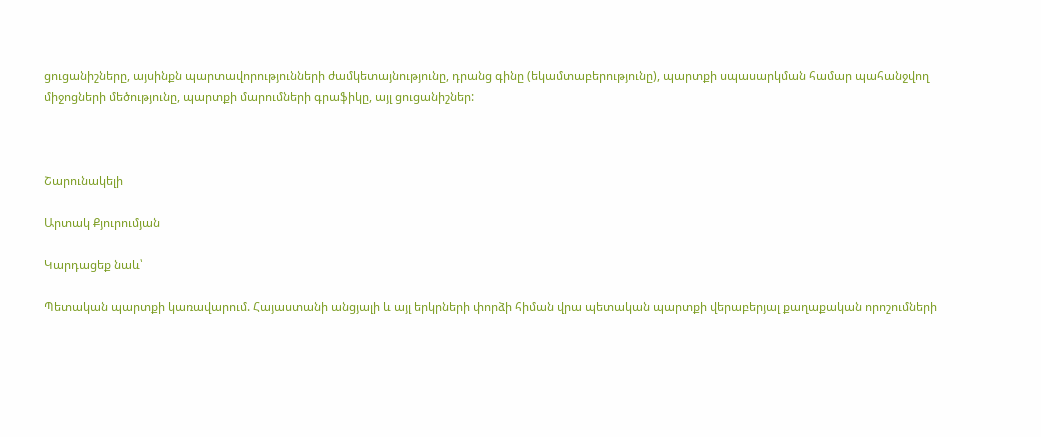ցուցանիշները, այսինքն պարտավորությունների ժամկետայնությունը, դրանց գինը (եկամտաբերությունը), պարտքի սպասարկման համար պահանջվող միջոցների մեծությունը, պարտքի մարումների գրաֆիկը, այլ ցուցանիշներ:



Շարունակելի

Արտակ Քյուրումյան

Կարդացեք նաև՝

Պետական պարտքի կառավարում. Հայաստանի անցյալի և այլ երկրների փորձի հիման վրա պետական պարտքի վերաբերյալ քաղաքական որոշումների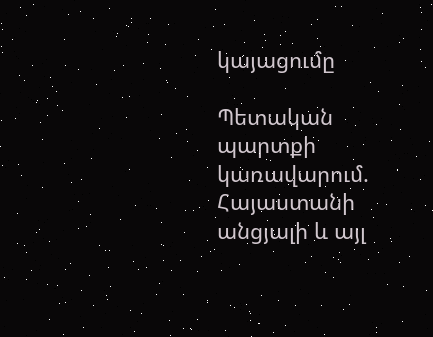կայացումը

Պետական պարտքի կառավարում. Հայաստանի անցյալի և այլ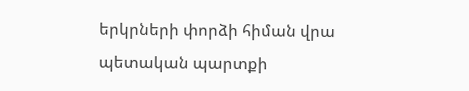երկրների փորձի հիման վրա պետական պարտքի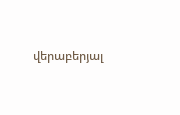վերաբերյալ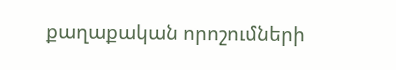քաղաքական որոշումների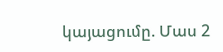կայացումը. Մաս 2